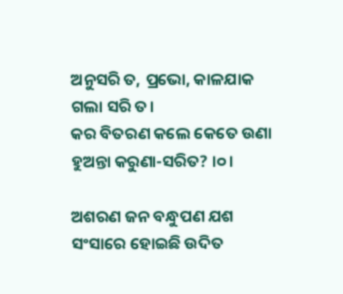ଅନୁସରି ତ, ପ୍ରଭୋ, କାଳଯାକ ଗଲା ସରି ତ।
କର ବିତରଣ କଲେ କେତେ ଉଣା
ହୁଅନ୍ତା କରୁଣା-ସରିତ? ।୦।

ଅଶରଣ ଜନ ବନ୍ଧୁପଣ ଯଶ
ସଂସାରେ ହୋଇଛି ଉଦିତ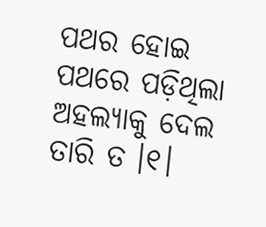ପଥର ହୋଇ ପଥରେ ପଡ଼ିଥିଲା
ଅହଲ୍ୟାକୁ ଦେଲ ତାରି ତ ।୧।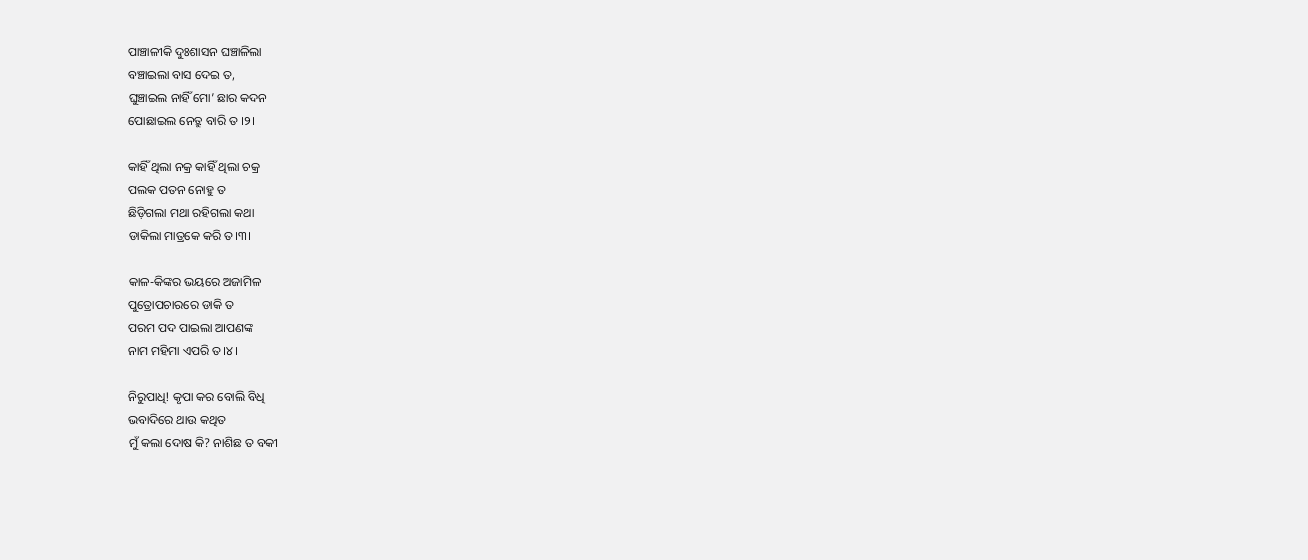ପାଞ୍ଚାଳୀକି ଦୁଃଶାସନ ଘଞ୍ଚାଳିଲା
ବଞ୍ଚାଇଲା ବାସ ଦେଇ ତ,
ଘୁଞ୍ଚାଇଲ ନାହିଁ ମୋ’ ଛାର କଦନ
ପୋଛାଇଲ ନେତ୍ରୁ ବାରି ତ ।୨।

କାହିଁ ଥିଲା ନକ୍ର କାହିଁ ଥିଲା ଚକ୍ର
ପଲକ ପତନ ନୋହୁ ତ
ଛିଡ଼ିଗଲା ମଥା ରହିଗଲା କଥା
ଡାକିଲା ମାତ୍ରକେ କରି ତ।୩।

କାଳ-କିଙ୍କର ଭୟରେ ଅଜାମିଳ
ପୁତ୍ରୋପଚାରରେ ଡାକି ତ
ପରମ ପଦ ପାଇଲା ଆପଣଙ୍କ
ନାମ ମହିମା ଏପରି ତ।୪।

ନିରୁପାଧି! କୃପା କର ବୋଲି ବିଧି
ଭବାଦିରେ ଥାଉ କଥିତ
ମୁଁ କଲା ଦୋଷ କି? ନାଶିଛ ତ ବକୀ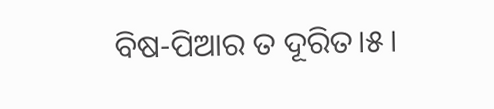ବିଷ-ପିଆର ତ ଦୂରିତ।୫।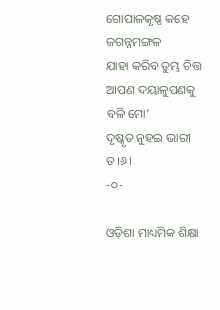ଗୋପାଳକୃଷ୍ଣ କହେ ଜଗନ୍ନମଙ୍ଗଳ
ଯାହା କରିବ ତୁମ୍ଭ ଚିତ୍ତ
ଆପଣ ଦୟାଳୁପଣକୁ ବଳି ମୋ’
ଦୃଷ୍କୃତ ନୁହଇ ଭାରୀ ତ।୬।
-୦-

ଓଡ଼ିଶା ମାଧ୍ୟମିକ ଶିକ୍ଷା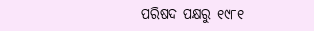ପରିଷଦ ପକ୍ଷରୁ ୧୯୮୧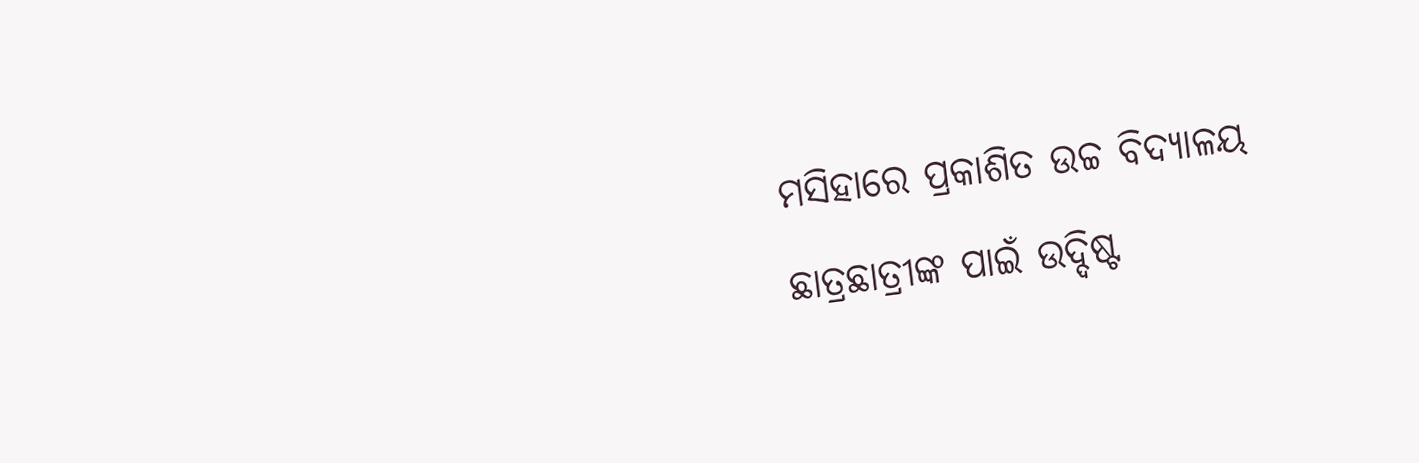ମସିହାରେ ପ୍ରକାଶିତ ଉଚ୍ଚ ବିଦ୍ୟାଳୟ ଛାତ୍ରଛାତ୍ରୀଙ୍କ ପାଇଁ ଉଦ୍ଦିଷ୍ଟ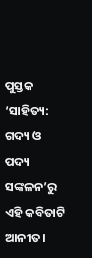ପୁସ୍ତକ ‘ସାହିତ୍ୟ: ଗଦ୍ୟ ଓ ପଦ୍ୟ ସଙ୍କଳନ’ରୁ ଏହି କବିତାଟି ଆନୀତ।